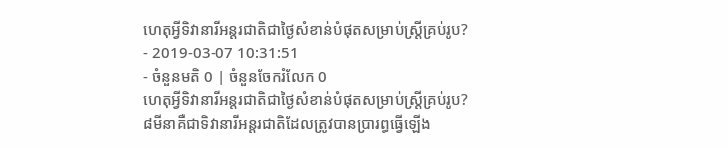ហេតុអ្វីទិវានារីអន្តរជាតិជាថ្ងៃសំខាន់បំផុតសម្រាប់ស្ត្រីគ្រប់រូប?
- 2019-03-07 10:31:51
- ចំនួនមតិ 0 | ចំនួនចែករំលែក 0
ហេតុអ្វីទិវានារីអន្តរជាតិជាថ្ងៃសំខាន់បំផុតសម្រាប់ស្ត្រីគ្រប់រូប?
៨មីនាគឺជាទិវានារីអន្តរជាតិដែលត្រូវបានប្រារព្ធធ្វើឡើង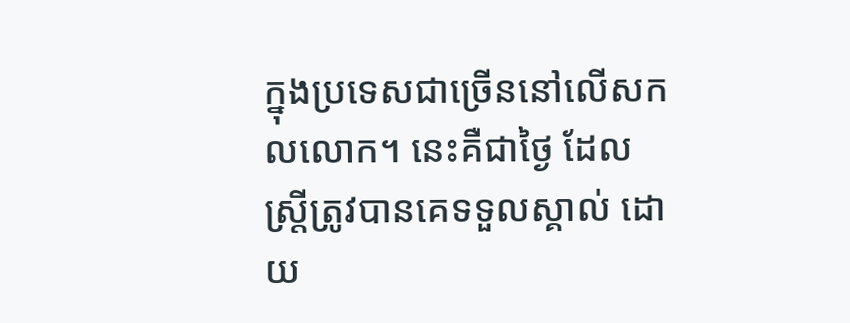ក្នុងប្រទេសជាច្រើននៅលើសកលលោក។ នេះគឺជាថ្ងៃ ដែលស្រ្តីត្រូវបានគេទទួលស្គាល់ ដោយ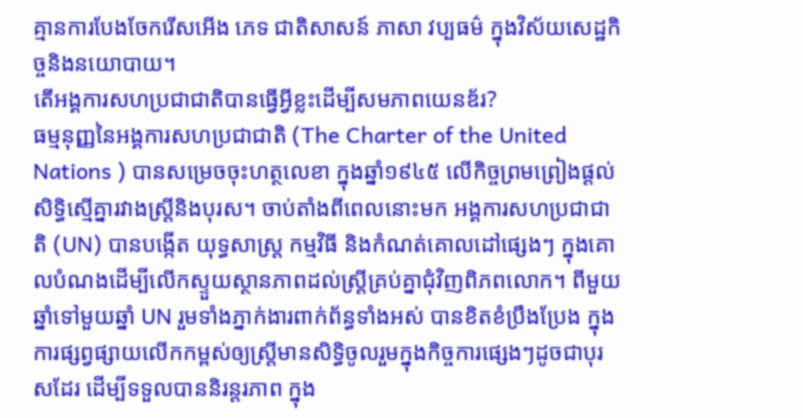គ្មានការបែងចែករើសអើង ភេទ ជាតិសាសន៍ ភាសា វប្បធម៌ ក្នុងវិស័យសេដ្ឋកិច្ចនិងនយោបាយ។
តើអង្គការសហប្រជាជាតិបានធ្វើអ្វីខ្លះដើម្បីសមភាពយេនឌ័រ?
ធម្មនុញ្ញនៃអង្គការសហប្រជាជាតិ (The Charter of the United Nations ) បានសម្រេចចុះហត្ថលេខា ក្នុងឆ្នាំ១៩៤៥ លើកិច្ចព្រមព្រៀងផ្តល់សិទ្ធិស្មើគ្នារវាងស្រ្តីនិងបុរស។ ចាប់តាំងពីពេលនោះមក អង្គការសហប្រជាជាតិ (UN) បានបង្កើត យុទ្ធសាស្ត្រ កម្មវិធី និងកំណត់គោលដៅផ្សេងៗ ក្នុងគោលបំណងដើម្បីលើកស្ទួយស្ថានភាពដល់ស្រ្តីគ្រប់គ្នាជុំវិញពិភពលោក។ ពីមួយឆ្នាំទៅមួយឆ្នាំ UN រួមទាំងភ្នាក់ងារពាក់ព័ន្ធទាំងអស់ បានខិតខំប្រឹងប្រែង ក្នុងការផ្សព្វផ្សាយលើកកម្ពស់ឲ្យស្រ្តីមានសិទ្ធិចូលរួមក្នុងកិច្ចការផ្សេងៗដូចជាបុរសដែរ ដើម្បីទទួលបាននិរន្តរភាព ក្នុង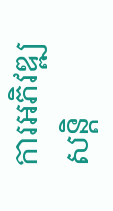ការអភិវឌ្ឍ សន្តិ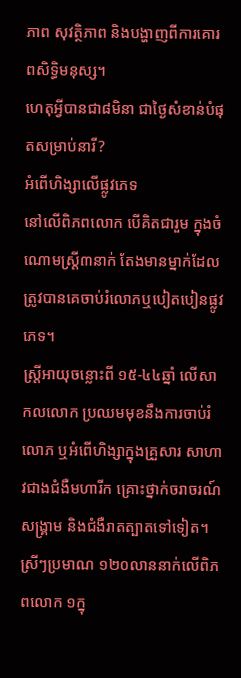ភាព សុវត្ថិភាព និងបង្ហាញពីការគោរពសិទ្ធិមនុស្ស។
ហេតុអ្វីបានជា៨មិនា ជាថ្ងៃសំខាន់បំផុតសម្រាប់នារី?
អំពើហិង្សាលើផ្លូវភេទ
នៅលើពិភពលោក បើគិតជារួម ក្នុងចំណោមស្រ្តី៣នាក់ តែងមានម្នាក់ដែលត្រូវបានគេចាប់រំលោភឬបៀតបៀនផ្លូវភេទ។
ស្រ្តីអាយុចន្លោះពី ១៥-៤៤ឆ្នាំ លើសាកលលោក ប្រឈមមុខនឹងការចាប់រំលោភ ឬអំពើហិង្សាក្នុងគ្រួសារ សាហាវជាងជំងឺមហារីក គ្រោះថ្នាក់ចរាចរណ៍ សង្គ្រាម និងជំងឺរាតត្បាតទៅទៀត។
ស្រីៗប្រមាណ ១២០លាននាក់លើពិភពលោក ១ក្នុ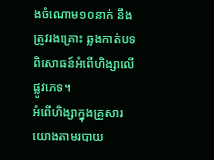ងចំណោម១០នាក់ នឹងត្រូវរងគ្រោះ ឆ្លងកាត់បទពិសោធន៍អំពើហិង្សាលើផ្លូវភេទ។
អំពើហិង្សាក្នុងគ្រួសារ
យោងតាមរបាយ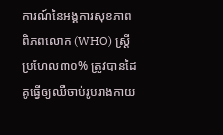ការណ៍នៃអង្គការសុខភាពពិភពលោក (WHO) ស្រ្តីប្រហែល៣០% ត្រូវបានដៃគូធ្វើឲ្យឈឺចាប់រូបរាងកាយ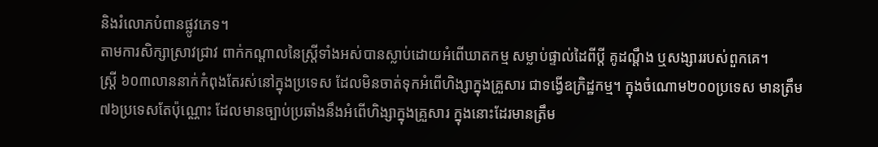និងរំលោភបំពានផ្លូវភេទ។
តាមការសិក្សាស្រាវជ្រាវ ពាក់កណ្តាលនៃស្រ្តីទាំងអស់បានស្លាប់ដោយអំពើឃាតកម្ម សម្លាប់ផ្ទាល់ដៃពីប្តី គូដណ្តឹង ឬសង្សាររបស់ពួកគេ។
ស្រ្តី ៦០៣លាននាក់កំពុងតែរស់នៅក្នុងប្រទេស ដែលមិនចាត់ទុកអំពើហិង្សាក្នុងគ្រួសារ ជាទង្វើឧក្រិដ្ឋកម្ម។ ក្នុងចំណោម២០០ប្រទេស មានត្រឹម៧៦ប្រទេសតែប៉ុណ្ណោះ ដែលមានច្បាប់ប្រឆាំងនឹងអំពើហិង្សាក្នុងគ្រួសារ ក្នុងនោះដែរមានត្រឹម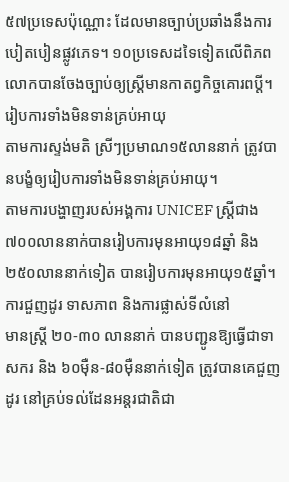៥៧ប្រទេសប៉ុណ្ណោះ ដែលមានច្បាប់ប្រឆាំងនឹងការបៀតបៀនផ្លូវភេទ។ ១០ប្រទេសដទៃទៀតលើពិភពលោកបានចែងច្បាប់ឲ្យស្រ្តីមានកាតព្វកិច្ចគោរពប្តី។
រៀបការទាំងមិនទាន់គ្រប់អាយុ
តាមការស្ទង់មតិ ស្រីៗប្រមាណ១៥លាននាក់ ត្រូវបានបង្ខំឲ្យរៀបការទាំងមិនទាន់គ្រប់អាយុ។
តាមការបង្ហាញរបស់អង្គការ UNICEF ស្រ្តីជាង៧០០លាននាក់បានរៀបការមុនអាយុ១៨ឆ្នាំ និង២៥០លាននាក់ទៀត បានរៀបការមុនអាយុ១៥ឆ្នាំ។
ការជួញដូរ ទាសភាព និងការផ្លាស់ទីលំនៅ
មានស្រ្តី ២០-៣០ លាននាក់ បានបញ្ជូនឱ្យធ្វើជាទាសករ និង ៦០ម៉ឺន-៨០ម៉ឺននាក់ទៀត ត្រូវបានគេជួញដូរ នៅគ្រប់ទល់ដែនអន្តរជាតិជា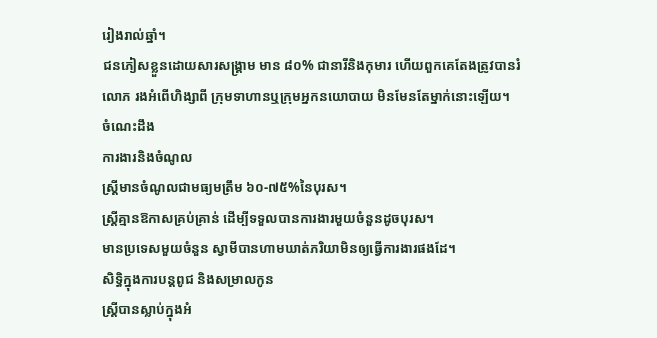រៀងរាល់ឆ្នាំ។
ជនភៀសខ្លួនដោយសារសង្គ្រាម មាន ៨០% ជានារីនិងកុមារ ហើយពួកគេតែងត្រូវបានរំលោភ រងអំពើហិង្សាពី ក្រុមទាហានឬក្រុមអ្នកនយោបាយ មិនមែនតែម្នាក់នោះឡើយ។
ចំណេះដឹង
ការងារនិងចំណូល
ស្រ្តីមានចំណូលជាមធ្យមត្រឹម ៦០-៧៥%នៃបុរស។
ស្រ្តីគ្មានឱកាសគ្រប់គ្រាន់ ដើម្បីទទួលបានការងារមួយចំនួនដូចបុរស។
មានប្រទេសមួយចំនួន ស្វាមីបានហាមឃាត់ភរិយាមិនឲ្យធ្វើការងារផងដែ។
សិទ្ធិក្នុងការបន្តពូជ និងសម្រាលកូន
ស្រ្តីបានស្លាប់ក្នុងអំ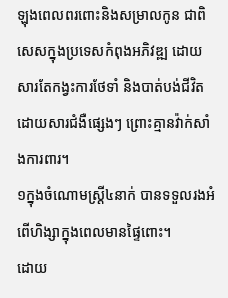ឡុងពេលពរពោះនិងសម្រាលកូន ជាពិសេសក្នុងប្រទេសកំពុងអភិវឌ្ឍ ដោយសារតែកង្វះការថែទាំ និងបាត់បង់ជីវិតដោយសារជំងឺផ្សេងៗ ព្រោះគ្មានវ៉ាក់សាំងការពារ។
១ក្នុងចំណោមស្រ្តី៤នាក់ បានទទួលរងអំពើហិង្សាក្នុងពេលមានផ្ទៃពោះ។
ដោយ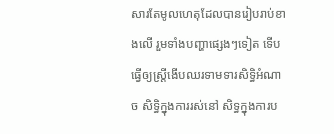សារតែមូលហេតុដែលបានរៀបរាប់ខាងលើ រួមទាំងបញ្ហាផ្សេងៗទៀត ទើបធ្វើឲ្យស្ត្រីងើបឈរទាមទារសិទ្ធិអំណាច សិទ្ធិក្នុងការរស់នៅ សិទ្ធក្នុងការប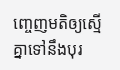ញ្ចេញមតិឲ្យស្មើគ្នាទៅនឹងបុរ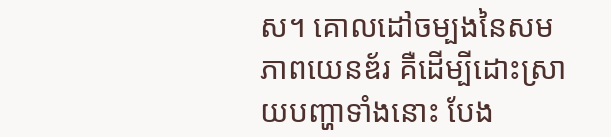ស។ គោលដៅចម្បងនៃសមភាពយេនឌ័រ គឺដើម្បីដោះស្រាយបញ្ហាទាំងនោះ បែង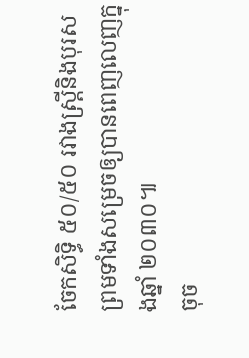ចែកសិទ្ធិ ៥០/៥០ រវាងស្រ្តីនិងបុរស ព្រមទាំងសម្រេចឲ្យបានពេញលេញក្នុងឆ្នាំ ២០៣០៕
ចុច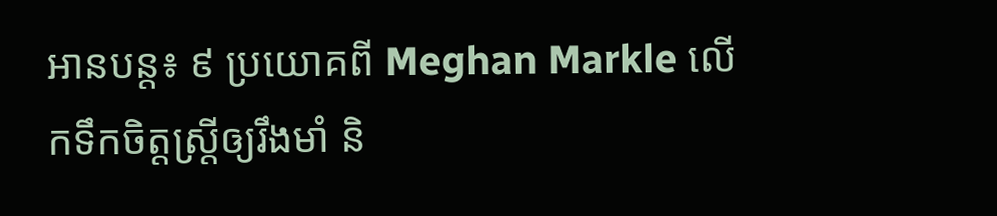អានបន្ត៖ ៩ ប្រយោគពី Meghan Markle លើកទឹកចិត្តស្រ្តីឲ្យរឹងមាំ និ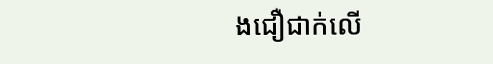ងជឿជាក់លើ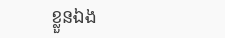ខ្លួនឯង